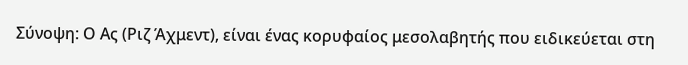Σύνοψη: Ο Ας (Ριζ Άχμεντ), είναι ένας κορυφαίος μεσολαβητής που ειδικεύεται στη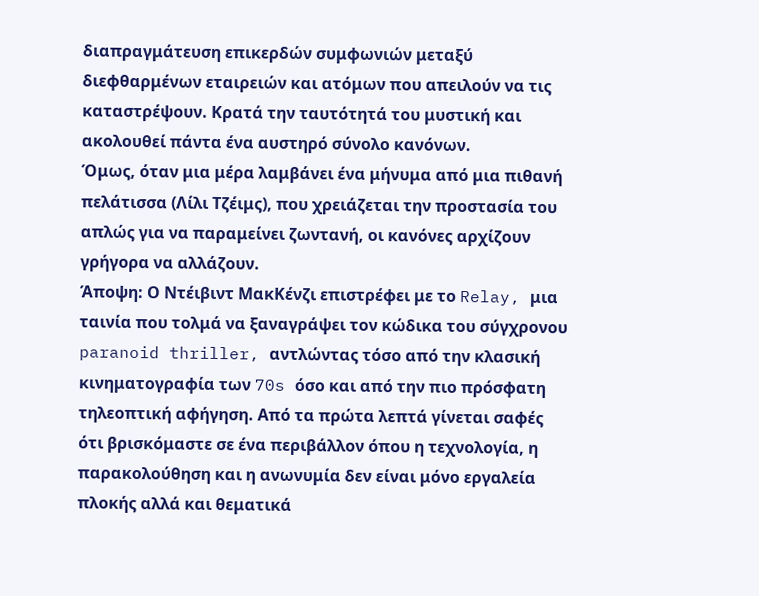διαπραγμάτευση επικερδών συμφωνιών μεταξύ διεφθαρμένων εταιρειών και ατόμων που απειλούν να τις καταστρέψουν. Κρατά την ταυτότητά του μυστική και ακολουθεί πάντα ένα αυστηρό σύνολο κανόνων.
Όμως, όταν μια μέρα λαμβάνει ένα μήνυμα από μια πιθανή πελάτισσα (Λίλι Τζέιμς), που χρειάζεται την προστασία του απλώς για να παραμείνει ζωντανή, οι κανόνες αρχίζουν γρήγορα να αλλάζουν.
Άποψη: Ο Ντέιβιντ ΜακΚένζι επιστρέφει με το Relay, μια ταινία που τολμά να ξαναγράψει τον κώδικα του σύγχρονου paranoid thriller, αντλώντας τόσο από την κλασική κινηματογραφία των 70s όσο και από την πιο πρόσφατη τηλεοπτική αφήγηση. Από τα πρώτα λεπτά γίνεται σαφές ότι βρισκόμαστε σε ένα περιβάλλον όπου η τεχνολογία, η παρακολούθηση και η ανωνυμία δεν είναι μόνο εργαλεία πλοκής αλλά και θεματικά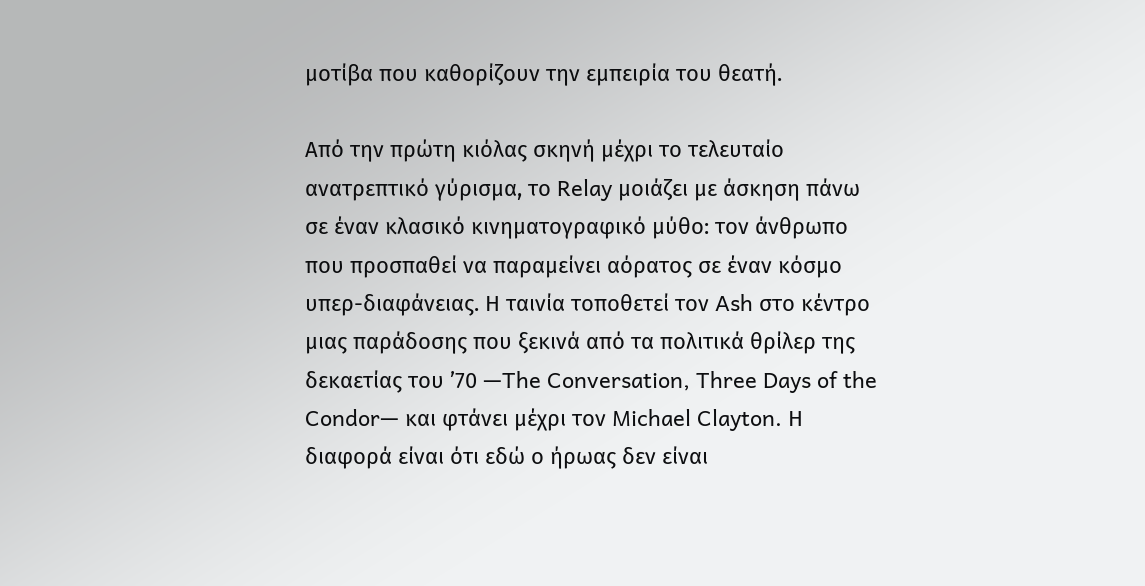μοτίβα που καθορίζουν την εμπειρία του θεατή.

Από την πρώτη κιόλας σκηνή μέχρι το τελευταίο ανατρεπτικό γύρισμα, το Relay μοιάζει με άσκηση πάνω σε έναν κλασικό κινηματογραφικό μύθο: τον άνθρωπο που προσπαθεί να παραμείνει αόρατος σε έναν κόσμο υπερ-διαφάνειας. Η ταινία τοποθετεί τον Ash στο κέντρο μιας παράδοσης που ξεκινά από τα πολιτικά θρίλερ της δεκαετίας του ’70 —The Conversation, Three Days of the Condor— και φτάνει μέχρι τον Michael Clayton. Η διαφορά είναι ότι εδώ ο ήρωας δεν είναι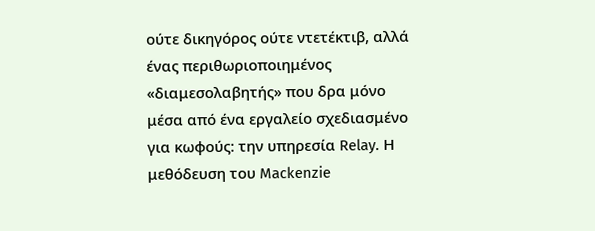ούτε δικηγόρος ούτε ντετέκτιβ, αλλά ένας περιθωριοποιημένος «διαμεσολαβητής» που δρα μόνο μέσα από ένα εργαλείο σχεδιασμένο για κωφούς: την υπηρεσία Relay. Η μεθόδευση του Mackenzie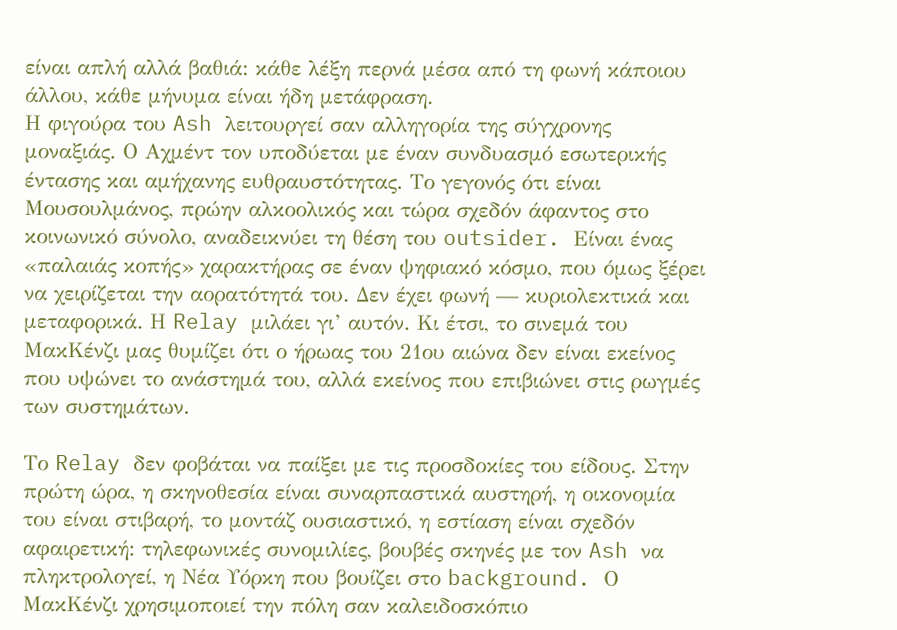είναι απλή αλλά βαθιά: κάθε λέξη περνά μέσα από τη φωνή κάποιου άλλου, κάθε μήνυμα είναι ήδη μετάφραση.
Η φιγούρα του Ash λειτουργεί σαν αλληγορία της σύγχρονης μοναξιάς. Ο Αχμέντ τον υποδύεται με έναν συνδυασμό εσωτερικής έντασης και αμήχανης ευθραυστότητας. Το γεγονός ότι είναι Μουσουλμάνος, πρώην αλκοολικός και τώρα σχεδόν άφαντος στο κοινωνικό σύνολο, αναδεικνύει τη θέση του outsider. Είναι ένας «παλαιάς κοπής» χαρακτήρας σε έναν ψηφιακό κόσμο, που όμως ξέρει να χειρίζεται την αορατότητά του. Δεν έχει φωνή — κυριολεκτικά και μεταφορικά. Η Relay μιλάει γι’ αυτόν. Κι έτσι, το σινεμά του ΜακΚένζι μας θυμίζει ότι ο ήρωας του 21ου αιώνα δεν είναι εκείνος που υψώνει το ανάστημά του, αλλά εκείνος που επιβιώνει στις ρωγμές των συστημάτων.

Το Relay δεν φοβάται να παίξει με τις προσδοκίες του είδους. Στην πρώτη ώρα, η σκηνοθεσία είναι συναρπαστικά αυστηρή, η οικονομία του είναι στιβαρή, το μοντάζ ουσιαστικό, η εστίαση είναι σχεδόν αφαιρετική: τηλεφωνικές συνομιλίες, βουβές σκηνές με τον Ash να πληκτρολογεί, η Νέα Υόρκη που βουίζει στο background. Ο ΜακΚένζι χρησιμοποιεί την πόλη σαν καλειδοσκόπιο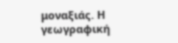μοναξιάς. Η γεωγραφική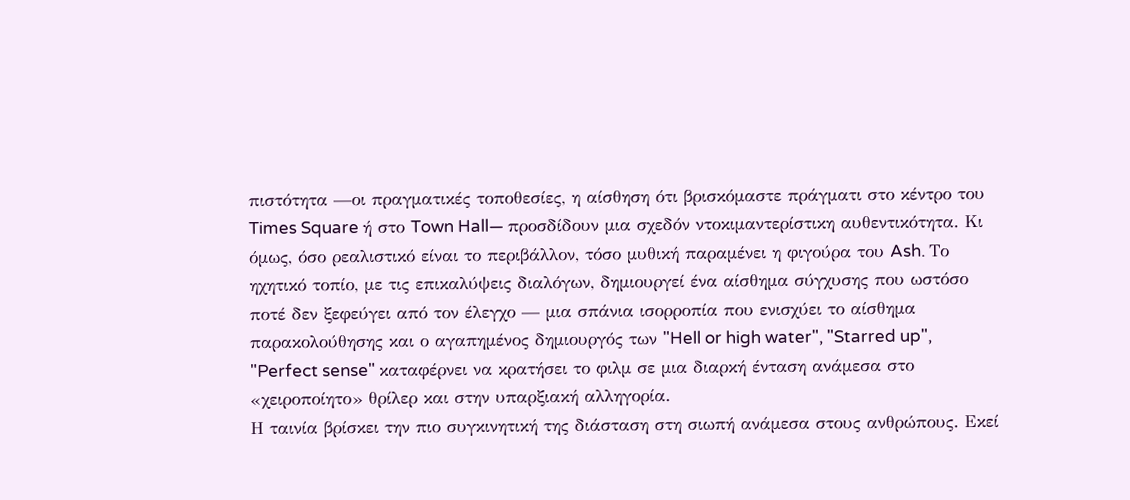πιστότητα —οι πραγματικές τοποθεσίες, η αίσθηση ότι βρισκόμαστε πράγματι στο κέντρο του Times Square ή στο Town Hall— προσδίδουν μια σχεδόν ντοκιμαντερίστικη αυθεντικότητα. Κι όμως, όσο ρεαλιστικό είναι το περιβάλλον, τόσο μυθική παραμένει η φιγούρα του Ash. Το ηχητικό τοπίο, με τις επικαλύψεις διαλόγων, δημιουργεί ένα αίσθημα σύγχυσης που ωστόσο ποτέ δεν ξεφεύγει από τον έλεγχο — μια σπάνια ισορροπία που ενισχύει το αίσθημα παρακολούθησης και ο αγαπημένος δημιουργός των "Hell or high water", "Starred up", "Perfect sense" καταφέρνει να κρατήσει το φιλμ σε μια διαρκή ένταση ανάμεσα στο «χειροποίητο» θρίλερ και στην υπαρξιακή αλληγορία.
Η ταινία βρίσκει την πιο συγκινητική της διάσταση στη σιωπή ανάμεσα στους ανθρώπους. Εκεί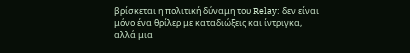βρίσκεται η πολιτική δύναμη του Relay: δεν είναι μόνο ένα θρίλερ με καταδιώξεις και ίντριγκα, αλλά μια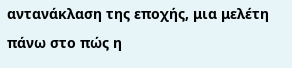αντανάκλαση της εποχής, μια μελέτη πάνω στο πώς η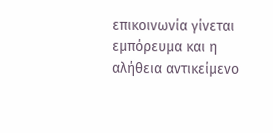επικοινωνία γίνεται εμπόρευμα και η αλήθεια αντικείμενο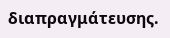διαπραγμάτευσης.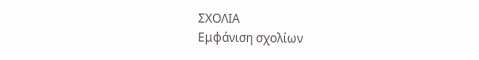ΣΧΟΛΙΑ
Εμφάνιση σχολίων